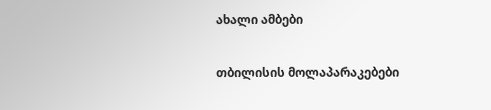ახალი ამბები

თბილისის მოლაპარაკებები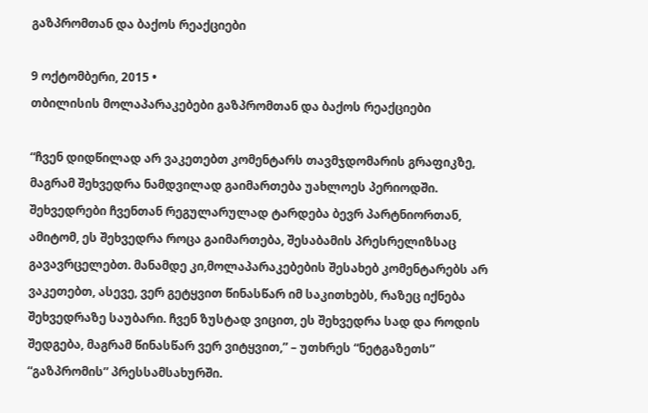გაზპრომთან და ბაქოს რეაქციები

9 ოქტომბერი, 2015 •
თბილისის მოლაპარაკებები გაზპრომთან და ბაქოს რეაქციები

“ჩვენ დიდწილად არ ვაკეთებთ კომენტარს თავმჯდომარის გრაფიკზე, მაგრამ შეხვედრა ნამდვილად გაიმართება უახლოეს პერიოდში. შეხვედრები ჩვენთან რეგულარულად ტარდება ბევრ პარტნიორთან, ამიტომ, ეს შეხვედრა როცა გაიმართება, შესაბამის პრესრელიზსაც გავავრცელებთ. მანამდე კი,მოლაპარაკებების შესახებ კომენტარებს არ ვაკეთებთ, ასევე, ვერ გეტყვით წინასწარ იმ საკითხებს, რაზეც იქნება შეხვედრაზე საუბარი. ჩვენ ზუსტად ვიცით, ეს შეხვედრა სად და როდის შედგება, მაგრამ წინასწარ ვერ ვიტყვით,” – უთხრეს “ნეტგაზეთს” “გაზპრომის” პრესსამსახურში.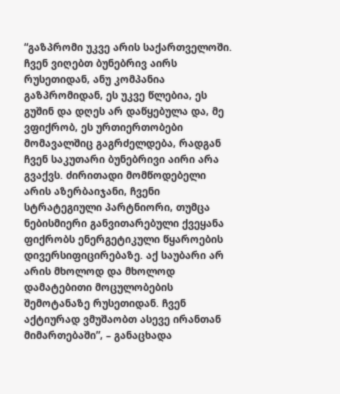“გაზპრომი უკვე არის საქართველოში. ჩვენ ვიღებთ ბუნებრივ აირს რუსეთიდან, ანუ კომპანია გაზპრომიდან, ეს უკვე წლებია, ეს გუშინ და დღეს არ დაწყებულა და, მე ვფიქრობ, ეს ურთიერთობები მომავალშიც გაგრძელდება, რადგან ჩვენ საკუთარი ბუნებრივი აირი არა გვაქვს. ძირითადი მომწოდებელი არის აზერბაიჯანი, ჩვენი სტრატეგიული პარტნიორი, თუმცა ნებისმიერი განვითარებული ქვეყანა ფიქრობს ენერგეტიკული წყაროების დივერსიფიცირებაზე. აქ საუბარი არ არის მხოლოდ და მხოლოდ დამატებითი მოცულობების შემოტანაზე რუსეთიდან. ჩვენ აქტიურად ვმუშაობთ ასევე ირანთან მიმართებაში”, – განაცხადა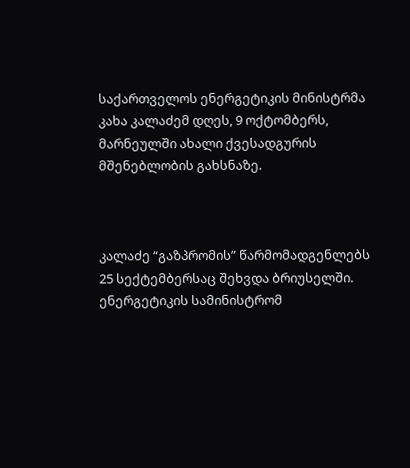საქართველოს ენერგეტიკის მინისტრმა კახა კალაძემ დღეს, 9 ოქტომბერს, მარნეულში ახალი ქვესადგურის მშენებლობის გახსნაზე.



კალაძე “გაზპრომის” წარმომადგენლებს 25 სექტემბერსაც შეხვდა ბრიუსელში. ენერგეტიკის სამინისტრომ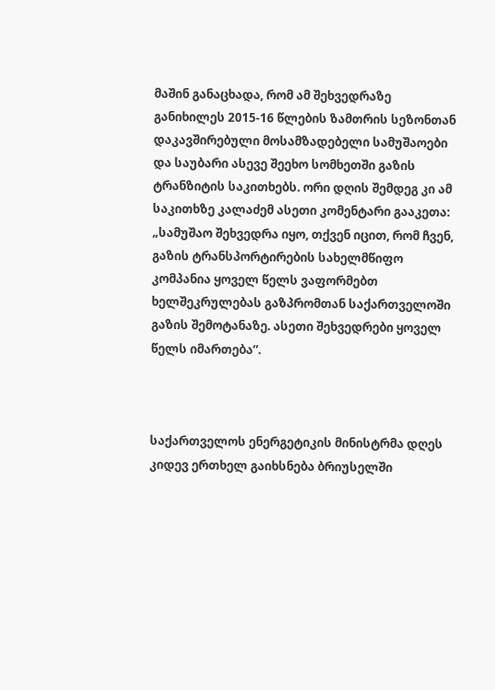მაშინ განაცხადა, რომ ამ შეხვედრაზე განიხილეს 2015-16 წლების ზამთრის სეზონთან დაკავშირებული მოსამზადებელი სამუშაოები და საუბარი ასევე შეეხო სომხეთში გაზის ტრანზიტის საკითხებს. ორი დღის შემდეგ კი ამ საკითხზე კალაძემ ასეთი კომენტარი გააკეთა: „სამუშაო შეხვედრა იყო, თქვენ იცით, რომ ჩვენ, გაზის ტრანსპორტირების სახელმწიფო კომპანია ყოველ წელს ვაფორმებთ ხელშეკრულებას გაზპრომთან საქართველოში გაზის შემოტანაზე. ასეთი შეხვედრები ყოველ წელს იმართება”.



საქართველოს ენერგეტიკის მინისტრმა დღეს კიდევ ერთხელ გაიხსნება ბრიუსელში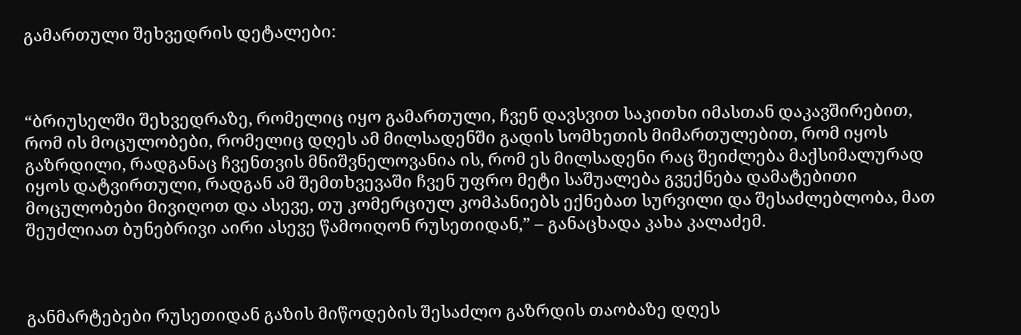გამართული შეხვედრის დეტალები:



“ბრიუსელში შეხვედრაზე, რომელიც იყო გამართული, ჩვენ დავსვით საკითხი იმასთან დაკავშირებით, რომ ის მოცულობები, რომელიც დღეს ამ მილსადენში გადის სომხეთის მიმართულებით, რომ იყოს გაზრდილი, რადგანაც ჩვენთვის მნიშვნელოვანია ის, რომ ეს მილსადენი რაც შეიძლება მაქსიმალურად იყოს დატვირთული, რადგან ამ შემთხვევაში ჩვენ უფრო მეტი საშუალება გვექნება დამატებითი მოცულობები მივიღოთ და ასევე, თუ კომერციულ კომპანიებს ექნებათ სურვილი და შესაძლებლობა, მათ შეუძლიათ ბუნებრივი აირი ასევე წამოიღონ რუსეთიდან,” – განაცხადა კახა კალაძემ.



განმარტებები რუსეთიდან გაზის მიწოდების შესაძლო გაზრდის თაობაზე დღეს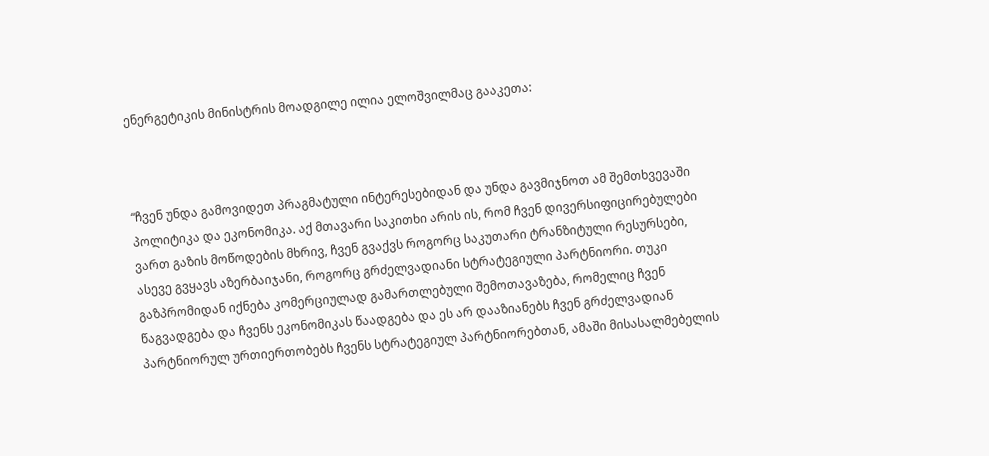ენერგეტიკის მინისტრის მოადგილე ილია ელოშვილმაც გააკეთა:



“ჩვენ უნდა გამოვიდეთ პრაგმატული ინტერესებიდან და უნდა გავმიჯნოთ ამ შემთხვევაში პოლიტიკა და ეკონომიკა. აქ მთავარი საკითხი არის ის, რომ ჩვენ დივერსიფიცირებულები ვართ გაზის მოწოდების მხრივ, ჩვენ გვაქვს როგორც საკუთარი ტრანზიტული რესურსები, ასევე გვყავს აზერბაიჯანი, როგორც გრძელვადიანი სტრატეგიული პარტნიორი. თუკი გაზპრომიდან იქნება კომერციულად გამართლებული შემოთავაზება, რომელიც ჩვენ წაგვადგება და ჩვენს ეკონომიკას წაადგება და ეს არ დააზიანებს ჩვენ გრძელვადიან პარტნიორულ ურთიერთობებს ჩვენს სტრატეგიულ პარტნიორებთან, ამაში მისასალმებელის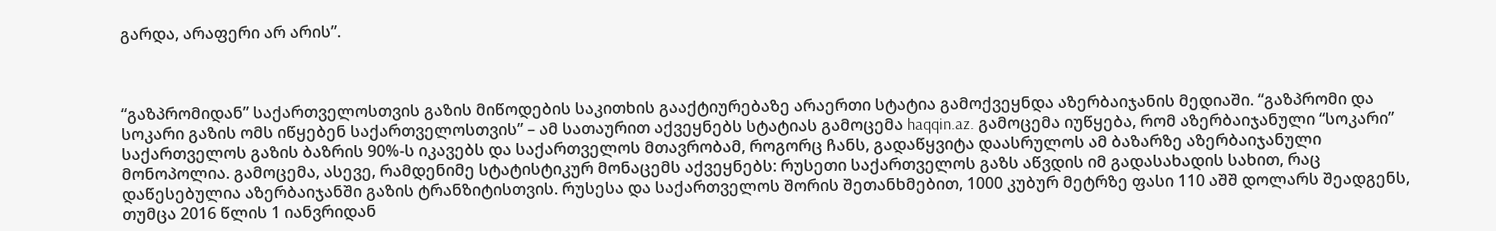გარდა, არაფერი არ არის”.



“გაზპრომიდან” საქართველოსთვის გაზის მიწოდების საკითხის გააქტიურებაზე არაერთი სტატია გამოქვეყნდა აზერბაიჯანის მედიაში. “გაზპრომი და სოკარი გაზის ომს იწყებენ საქართველოსთვის” – ამ სათაურით აქვეყნებს სტატიას გამოცემა haqqin.az. გამოცემა იუწყება, რომ აზერბაიჯანული “სოკარი” საქართველოს გაზის ბაზრის 90%-ს იკავებს და საქართველოს მთავრობამ, როგორც ჩანს, გადაწყვიტა დაასრულოს ამ ბაზარზე აზერბაიჯანული მონოპოლია. გამოცემა, ასევე, რამდენიმე სტატისტიკურ მონაცემს აქვეყნებს: რუსეთი საქართველოს გაზს აწვდის იმ გადასახადის სახით, რაც დაწესებულია აზერბაიჯანში გაზის ტრანზიტისთვის. რუსესა და საქართველოს შორის შეთანხმებით, 1000 კუბურ მეტრზე ფასი 110 აშშ დოლარს შეადგენს, თუმცა 2016 წლის 1 იანვრიდან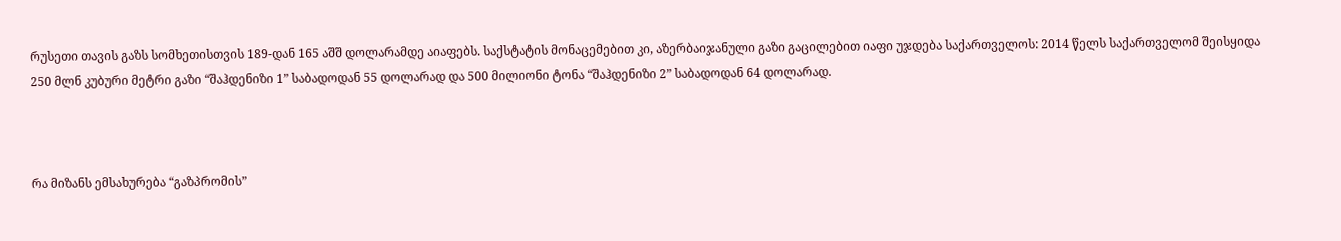რუსეთი თავის გაზს სომხეთისთვის 189-დან 165 აშშ დოლარამდე აიაფებს. საქსტატის მონაცემებით კი, აზერბაიჯანული გაზი გაცილებით იაფი უჯდება საქართველოს: 2014 წელს საქართველომ შეისყიდა 250 მლნ კუბური მეტრი გაზი “შაჰდენიზი 1” საბადოდან 55 დოლარად და 500 მილიონი ტონა “შაჰდენიზი 2” საბადოდან 64 დოლარად.



რა მიზანს ემსახურება “გაზპრომის”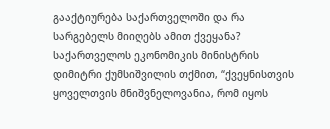გააქტიურება საქართველოში და რა სარგებელს მიიღებს ამით ქვეყანა? საქართველოს ეკონომიკის მინისტრის დიმიტრი ქუმსიშვილის თქმით, “ქვეყნისთვის ყოველთვის მნიშვნელოვანია, რომ იყოს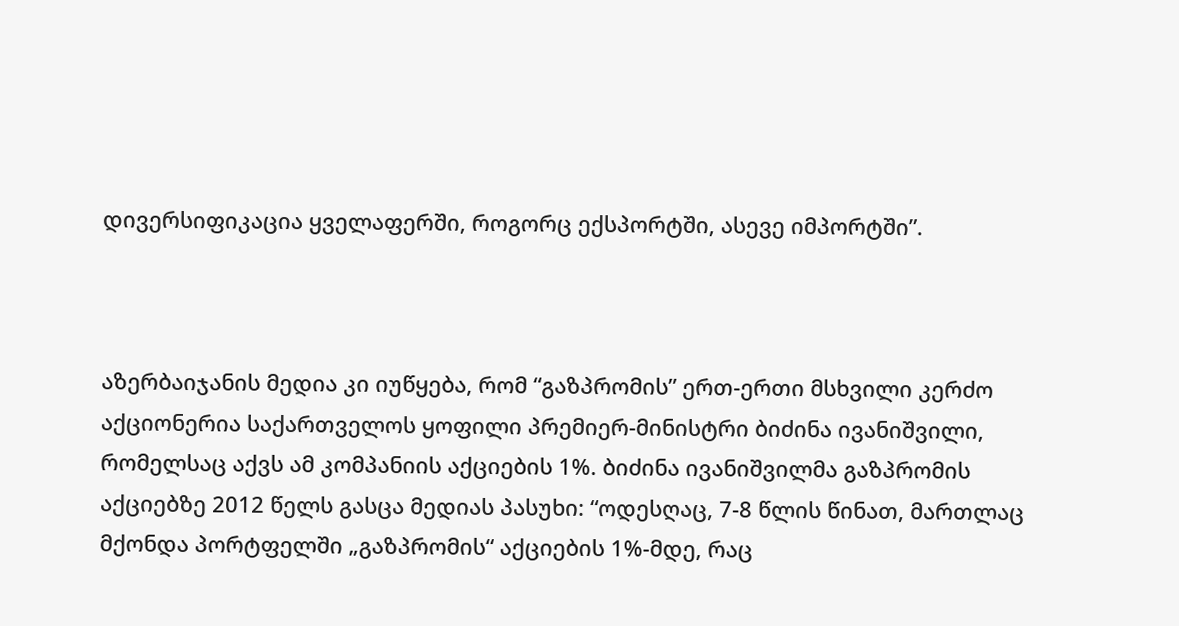დივერსიფიკაცია ყველაფერში, როგორც ექსპორტში, ასევე იმპორტში”.



აზერბაიჯანის მედია კი იუწყება, რომ “გაზპრომის” ერთ-ერთი მსხვილი კერძო აქციონერია საქართველოს ყოფილი პრემიერ-მინისტრი ბიძინა ივანიშვილი, რომელსაც აქვს ამ კომპანიის აქციების 1%. ბიძინა ივანიშვილმა გაზპრომის აქციებზე 2012 წელს გასცა მედიას პასუხი: “ოდესღაც, 7-8 წლის წინათ, მართლაც მქონდა პორტფელში „გაზპრომის“ აქციების 1%-მდე, რაც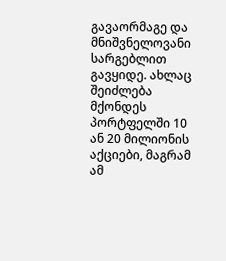გავაორმაგე და მნიშვნელოვანი სარგებლით გავყიდე. ახლაც შეიძლება მქონდეს პორტფელში 10 ან 20 მილიონის აქციები, მაგრამ ამ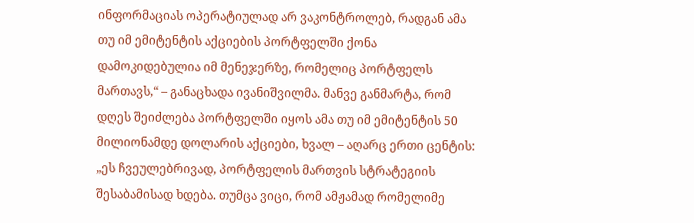ინფორმაციას ოპერატიულად არ ვაკონტროლებ, რადგან ამა თუ იმ ემიტენტის აქციების პორტფელში ქონა დამოკიდებულია იმ მენეჯერზე, რომელიც პორტფელს მართავს,“ – განაცხადა ივანიშვილმა. მანვე განმარტა, რომ დღეს შეიძლება პორტფელში იყოს ამა თუ იმ ემიტენტის 50 მილიონამდე დოლარის აქციები, ხვალ – აღარც ერთი ცენტის: „ეს ჩვეულებრივად, პორტფელის მართვის სტრატეგიის შესაბამისად ხდება. თუმცა ვიცი, რომ ამჟამად რომელიმე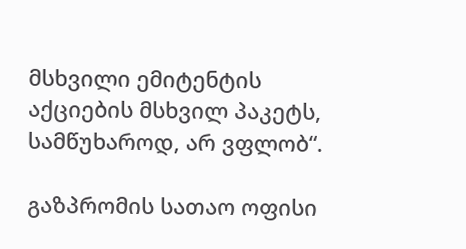მსხვილი ემიტენტის აქციების მსხვილ პაკეტს, სამწუხაროდ, არ ვფლობ“.

გაზპრომის სათაო ოფისი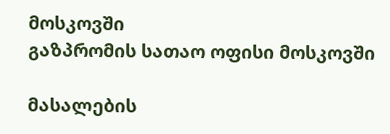მოსკოვში
გაზპრომის სათაო ოფისი მოსკოვში

მასალების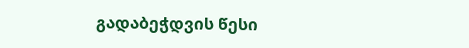გადაბეჭდვის წესი